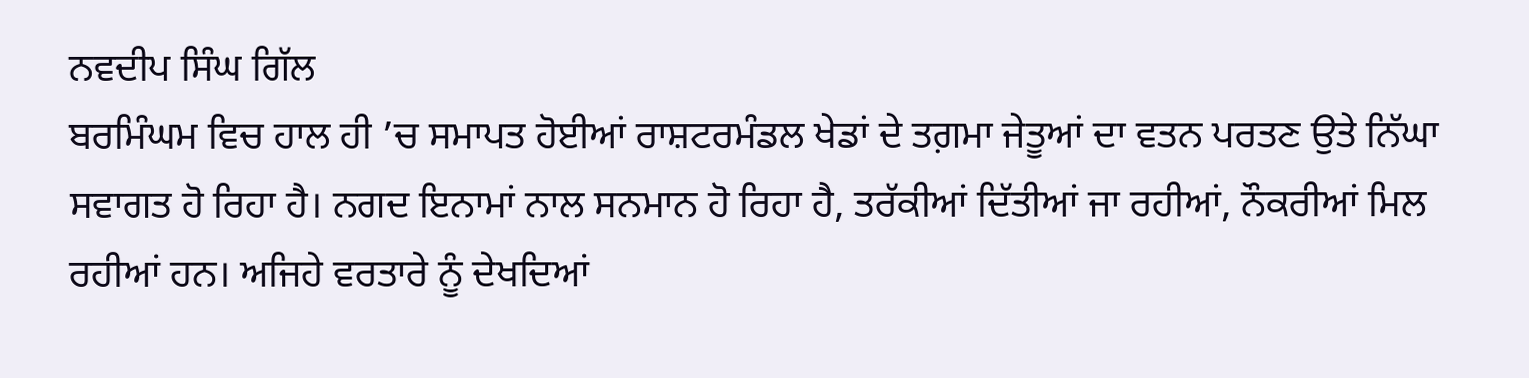ਨਵਦੀਪ ਸਿੰਘ ਗਿੱਲ
ਬਰਮਿੰਘਮ ਵਿਚ ਹਾਲ ਹੀ ’ਚ ਸਮਾਪਤ ਹੋਈਆਂ ਰਾਸ਼ਟਰਮੰਡਲ ਖੇਡਾਂ ਦੇ ਤਗ਼ਮਾ ਜੇਤੂਆਂ ਦਾ ਵਤਨ ਪਰਤਣ ਉਤੇ ਨਿੱਘਾ ਸਵਾਗਤ ਹੋ ਰਿਹਾ ਹੈ। ਨਗਦ ਇਨਾਮਾਂ ਨਾਲ ਸਨਮਾਨ ਹੋ ਰਿਹਾ ਹੈ, ਤਰੱਕੀਆਂ ਦਿੱਤੀਆਂ ਜਾ ਰਹੀਆਂ, ਨੌਕਰੀਆਂ ਮਿਲ ਰਹੀਆਂ ਹਨ। ਅਜਿਹੇ ਵਰਤਾਰੇ ਨੂੰ ਦੇਖਦਿਆਂ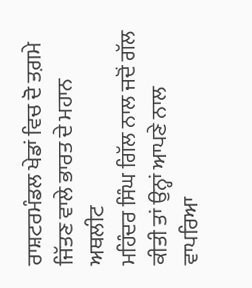ਰਾਸ਼ਟਰਮੰਡਲ ਖੇਡਾਂ ਵਿਚ ਦੋ ਤਗ਼ਮੇ ਜਿੱਤਣ ਵਾਲੇ ਭਾਰਤ ਦੇ ਮਹਾਨ ਅਥਲੀਟ
ਮਹਿੰਦਰ ਸਿੰਘ ਗਿੱਲ ਨਾਲ ਜਦੋਂ ਗੱਲ ਕੀਤੀ ਤਾਂ ਉਨ੍ਹਾਂ ਆਪਣੇ ਨਾਲ ਵਾਪਰਿਆ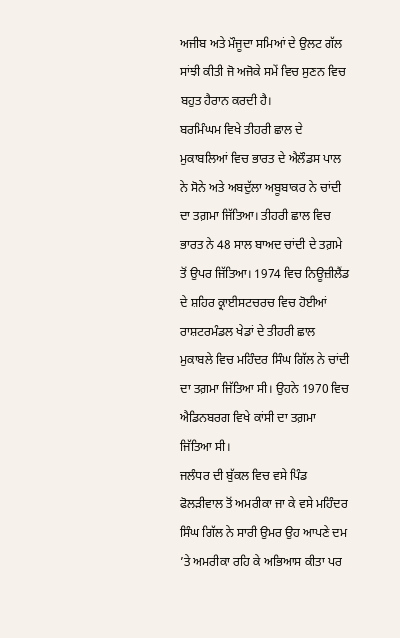ਅਜੀਬ ਅਤੇ ਮੌਜੂਦਾ ਸਮਿਆਂ ਦੇ ਉਲਟ ਗੱਲ ਸਾਂਝੀ ਕੀਤੀ ਜੋ ਅਜੋਕੇ ਸਮੇਂ ਵਿਚ ਸੁਣਨ ਵਿਚ ਬਹੁਤ ਹੈਰਾਨ ਕਰਦੀ ਹੈ।
ਬਰਮਿੰਘਮ ਵਿਖੇ ਤੀਹਰੀ ਛਾਲ ਦੇ ਮੁਕਾਬਲਿਆਂ ਵਿਚ ਭਾਰਤ ਦੇ ਐਲੌਡਸ ਪਾਲ ਨੇ ਸੋਨੇ ਅਤੇ ਅਬਦੁੱਲਾ ਅਬੂਬਾਕਰ ਨੇ ਚਾਂਦੀ ਦਾ ਤਗ਼ਮਾ ਜਿੱਤਿਆ। ਤੀਹਰੀ ਛਾਲ ਵਿਚ ਭਾਰਤ ਨੇ 48 ਸਾਲ ਬਾਅਦ ਚਾਂਦੀ ਦੇ ਤਗ਼ਮੇ ਤੋਂ ਉਪਰ ਜਿੱਤਿਆ। 1974 ਵਿਚ ਨਿਊਜ਼ੀਲੈਂਡ ਦੇ ਸ਼ਹਿਰ ਕ੍ਰਾਈਸਟਚਰਚ ਵਿਚ ਹੋਈਆਂ ਰਾਸ਼ਟਰਮੰਡਲ ਖੇਡਾਂ ਦੇ ਤੀਹਰੀ ਛਾਲ ਮੁਕਾਬਲੇ ਵਿਚ ਮਹਿੰਦਰ ਸਿੰਘ ਗਿੱਲ ਨੇ ਚਾਂਦੀ ਦਾ ਤਗ਼ਮਾ ਜਿੱਤਿਆ ਸੀ। ਉਹਨੇ 1970 ਵਿਚ ਐਡਿਨਬਰਗ ਵਿਖੇ ਕਾਂਸੀ ਦਾ ਤਗ਼ਮਾ ਜਿੱਤਿਆ ਸੀ।
ਜਲੰਧਰ ਦੀ ਬੁੱਕਲ ਵਿਚ ਵਸੇ ਪਿੰਡ ਫੋਲੜੀਵਾਲ ਤੋਂ ਅਮਰੀਕਾ ਜਾ ਕੇ ਵਸੇ ਮਹਿੰਦਰ ਸਿੰਘ ਗਿੱਲ ਨੇ ਸਾਰੀ ਉਮਰ ਉਹ ਆਪਣੇ ਦਮ ’ਤੇ ਅਮਰੀਕਾ ਰਹਿ ਕੇ ਅਭਿਆਸ ਕੀਤਾ ਪਰ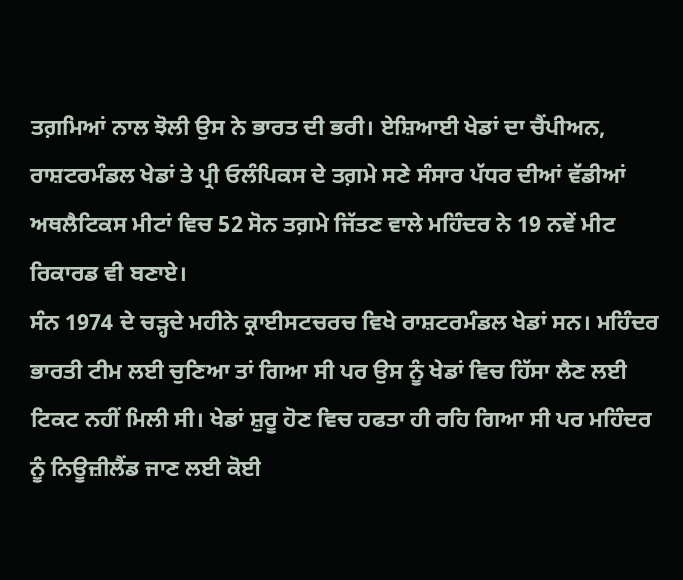ਤਗ਼ਮਿਆਂ ਨਾਲ ਝੋਲੀ ਉਸ ਨੇ ਭਾਰਤ ਦੀ ਭਰੀ। ਏਸ਼ਿਆਈ ਖੇਡਾਂ ਦਾ ਚੈਂਪੀਅਨ, ਰਾਸ਼ਟਰਮੰਡਲ ਖੇਡਾਂ ਤੇ ਪ੍ਰੀ ਓਲੰਪਿਕਸ ਦੇ ਤਗ਼ਮੇ ਸਣੇ ਸੰਸਾਰ ਪੱਧਰ ਦੀਆਂ ਵੱਡੀਆਂ ਅਥਲੈਟਿਕਸ ਮੀਟਾਂ ਵਿਚ 52 ਸੋਨ ਤਗ਼ਮੇ ਜਿੱਤਣ ਵਾਲੇ ਮਹਿੰਦਰ ਨੇ 19 ਨਵੇਂ ਮੀਟ ਰਿਕਾਰਡ ਵੀ ਬਣਾਏ।
ਸੰਨ 1974 ਦੇ ਚੜ੍ਹਦੇ ਮਹੀਨੇ ਕ੍ਰਾਈਸਟਚਰਚ ਵਿਖੇ ਰਾਸ਼ਟਰਮੰਡਲ ਖੇਡਾਂ ਸਨ। ਮਹਿੰਦਰ ਭਾਰਤੀ ਟੀਮ ਲਈ ਚੁਣਿਆ ਤਾਂ ਗਿਆ ਸੀ ਪਰ ਉਸ ਨੂੰ ਖੇਡਾਂ ਵਿਚ ਹਿੱਸਾ ਲੈਣ ਲਈ ਟਿਕਟ ਨਹੀਂ ਮਿਲੀ ਸੀ। ਖੇਡਾਂ ਸ਼ੁਰੂ ਹੋਣ ਵਿਚ ਹਫਤਾ ਹੀ ਰਹਿ ਗਿਆ ਸੀ ਪਰ ਮਹਿੰਦਰ ਨੂੰ ਨਿਊਜ਼ੀਲੈਂਡ ਜਾਣ ਲਈ ਕੋਈ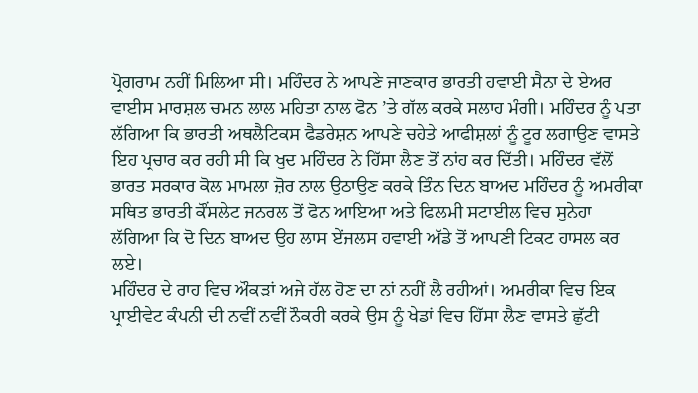ਪ੍ਰੋਗਰਾਮ ਨਹੀਂ ਮਿਲਿਆ ਸੀ। ਮਹਿੰਦਰ ਨੇ ਆਪਣੇ ਜਾਣਕਾਰ ਭਾਰਤੀ ਹਵਾਈ ਸੈਨਾ ਦੇ ਏਅਰ ਵਾਈਸ ਮਾਰਸ਼ਲ ਚਮਨ ਲਾਲ ਮਹਿਤਾ ਨਾਲ ਫੋਨ ’ਤੇ ਗੱਲ ਕਰਕੇ ਸਲਾਹ ਮੰਗੀ। ਮਹਿੰਦਰ ਨੂੰ ਪਤਾ ਲੱਗਿਆ ਕਿ ਭਾਰਤੀ ਅਥਲੈਟਿਕਸ ਫੈਡਰੇਸ਼ਨ ਆਪਣੇ ਚਹੇਤੇ ਆਫੀਸ਼ਲਾਂ ਨੂੰ ਟੂਰ ਲਗਾਉਣ ਵਾਸਤੇ ਇਹ ਪ੍ਰਚਾਰ ਕਰ ਰਹੀ ਸੀ ਕਿ ਖੁਦ ਮਹਿੰਦਰ ਨੇ ਹਿੱਸਾ ਲੈਣ ਤੋਂ ਨਾਂਹ ਕਰ ਦਿੱਤੀ। ਮਹਿੰਦਰ ਵੱਲੋਂ ਭਾਰਤ ਸਰਕਾਰ ਕੋਲ ਮਾਮਲਾ ਜ਼ੋਰ ਨਾਲ ਉਠਾਉਣ ਕਰਕੇ ਤਿੰਨ ਦਿਨ ਬਾਅਦ ਮਹਿੰਦਰ ਨੂੰ ਅਮਰੀਕਾ ਸਥਿਤ ਭਾਰਤੀ ਕੌਂਸਲੇਟ ਜਨਰਲ ਤੋਂ ਫੋਨ ਆਇਆ ਅਤੇ ਫਿਲਮੀ ਸਟਾਈਲ ਵਿਚ ਸੁਨੇਹਾ ਲੱਗਿਆ ਕਿ ਦੋ ਦਿਨ ਬਾਅਦ ਉਹ ਲਾਸ ਏਂਜਲਸ ਹਵਾਈ ਅੱਡੇ ਤੋਂ ਆਪਣੀ ਟਿਕਟ ਹਾਸਲ ਕਰ ਲਏ।
ਮਹਿੰਦਰ ਦੇ ਰਾਹ ਵਿਚ ਔਕੜਾਂ ਅਜੇ ਹੱਲ ਹੋਣ ਦਾ ਨਾਂ ਨਹੀਂ ਲੈ ਰਹੀਆਂ। ਅਮਰੀਕਾ ਵਿਚ ਇਕ ਪ੍ਰਾਈਵੇਟ ਕੰਪਨੀ ਦੀ ਨਵੀਂ ਨਵੀਂ ਨੌਕਰੀ ਕਰਕੇ ਉਸ ਨੂੰ ਖੇਡਾਂ ਵਿਚ ਹਿੱਸਾ ਲੈਣ ਵਾਸਤੇ ਛੁੱਟੀ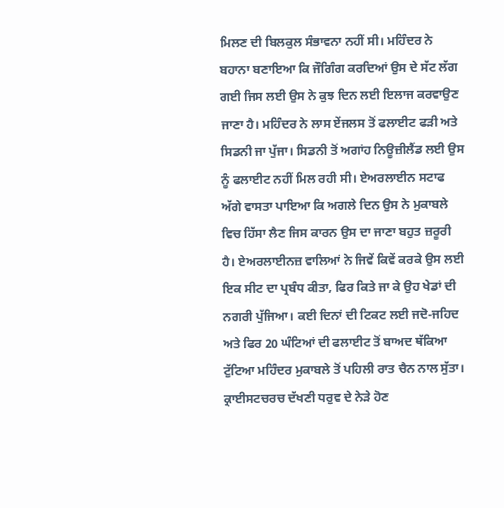ਮਿਲਣ ਦੀ ਬਿਲਕੁਲ ਸੰਭਾਵਨਾ ਨਹੀਂ ਸੀ। ਮਹਿੰਦਰ ਨੇ ਬਹਾਨਾ ਬਣਾਇਆ ਕਿ ਜੌਗਿੰਗ ਕਰਦਿਆਂ ਉਸ ਦੇ ਸੱਟ ਲੱਗ ਗਈ ਜਿਸ ਲਈ ਉਸ ਨੇ ਕੁਝ ਦਿਨ ਲਈ ਇਲਾਜ ਕਰਵਾਉਣ ਜਾਣਾ ਹੈ। ਮਹਿੰਦਰ ਨੇ ਲਾਸ ਏਂਜਲਸ ਤੋਂ ਫਲਾਈਟ ਫੜੀ ਅਤੇ ਸਿਡਨੀ ਜਾ ਪੁੱਜਾ। ਸਿਡਨੀ ਤੋਂ ਅਗਾਂਹ ਨਿਊਜ਼ੀਲੈਂਡ ਲਈ ਉਸ ਨੂੰ ਫਲਾਈਟ ਨਹੀਂ ਮਿਲ ਰਹੀ ਸੀ। ਏਅਰਲਾਈਨ ਸਟਾਫ ਅੱਗੇ ਵਾਸਤਾ ਪਾਇਆ ਕਿ ਅਗਲੇ ਦਿਨ ਉਸ ਨੇ ਮੁਕਾਬਲੇ ਵਿਚ ਹਿੱਸਾ ਲੈਣ ਜਿਸ ਕਾਰਨ ਉਸ ਦਾ ਜਾਣਾ ਬਹੁਤ ਜ਼ਰੂਰੀ ਹੈ। ਏਅਰਲਾਈਨਜ਼ ਵਾਲਿਆਂ ਨੇ ਜਿਵੇਂ ਕਿਵੇਂ ਕਰਕੇ ਉਸ ਲਈ ਇਕ ਸੀਟ ਦਾ ਪ੍ਰਬੰਧ ਕੀਤਾ, ਫਿਰ ਕਿਤੇ ਜਾ ਕੇ ਉਹ ਖੇਡਾਂ ਦੀ ਨਗਰੀ ਪੁੱਜਿਆ। ਕਈ ਦਿਨਾਂ ਦੀ ਟਿਕਟ ਲਈ ਜਦੋ-ਜਹਿਦ ਅਤੇ ਫਿਰ 20 ਘੰਟਿਆਂ ਦੀ ਫਲਾਈਟ ਤੋਂ ਬਾਅਦ ਥੱਕਿਆ ਟੁੱਟਿਆ ਮਹਿੰਦਰ ਮੁਕਾਬਲੇ ਤੋਂ ਪਹਿਲੀ ਰਾਤ ਚੈਨ ਨਾਲ ਸੁੱਤਾ। ਕ੍ਰਾਈਸਟਚਰਚ ਦੱਖਣੀ ਧਰੁਵ ਦੇ ਨੇੜੇ ਹੋਣ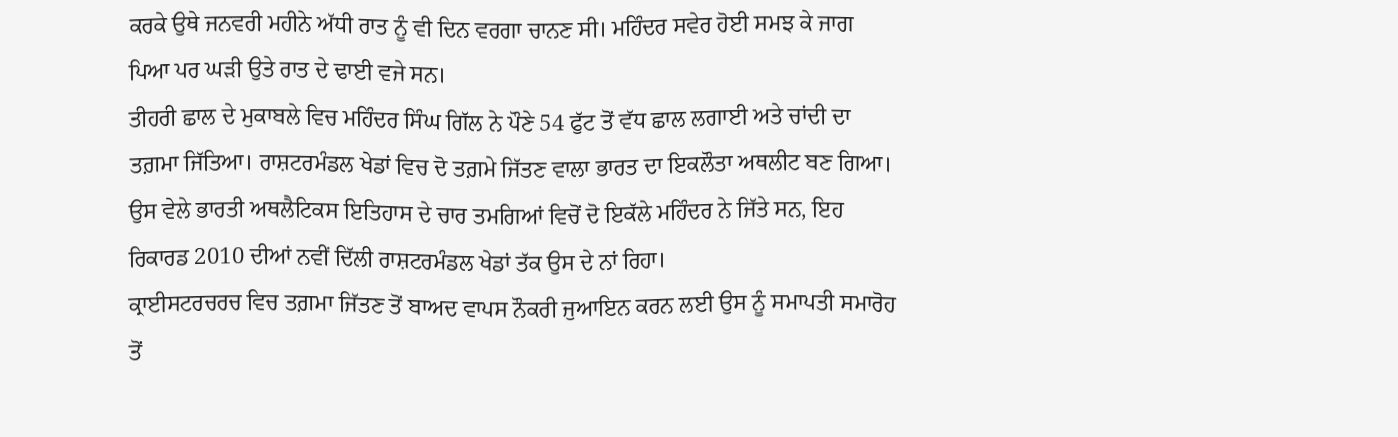ਕਰਕੇ ਉਥੇ ਜਨਵਰੀ ਮਹੀਨੇ ਅੱਧੀ ਰਾਤ ਨੂੰ ਵੀ ਦਿਨ ਵਰਗਾ ਚਾਨਣ ਸੀ। ਮਹਿੰਦਰ ਸਵੇਰ ਹੋਈ ਸਮਝ ਕੇ ਜਾਗ ਪਿਆ ਪਰ ਘੜੀ ਉਤੇ ਰਾਤ ਦੇ ਢਾਈ ਵਜੇ ਸਨ।
ਤੀਹਰੀ ਛਾਲ ਦੇ ਮੁਕਾਬਲੇ ਵਿਚ ਮਹਿੰਦਰ ਸਿੰਘ ਗਿੱਲ ਨੇ ਪੌਣੇ 54 ਫੁੱਟ ਤੋਂ ਵੱਧ ਛਾਲ ਲਗਾਈ ਅਤੇ ਚਾਂਦੀ ਦਾ ਤਗ਼ਮਾ ਜਿੱਤਿਆ। ਰਾਸ਼ਟਰਮੰਡਲ ਖੇਡਾਂ ਵਿਚ ਦੋ ਤਗ਼ਮੇ ਜਿੱਤਣ ਵਾਲਾ ਭਾਰਤ ਦਾ ਇਕਲੌਤਾ ਅਥਲੀਟ ਬਣ ਗਿਆ। ਉਸ ਵੇਲੇ ਭਾਰਤੀ ਅਥਲੈਟਿਕਸ ਇਤਿਹਾਸ ਦੇ ਚਾਰ ਤਮਗਿਆਂ ਵਿਚੋਂ ਦੋ ਇਕੱਲੇ ਮਹਿੰਦਰ ਨੇ ਜਿੱਤੇ ਸਨ, ਇਹ ਰਿਕਾਰਡ 2010 ਦੀਆਂ ਨਵੀਂ ਦਿੱਲੀ ਰਾਸ਼ਟਰਮੰਡਲ ਖੇਡਾਂ ਤੱਕ ਉਸ ਦੇ ਨਾਂ ਰਿਹਾ।
ਕ੍ਰਾਈਸਟਰਚਰਚ ਵਿਚ ਤਗ਼ਮਾ ਜਿੱਤਣ ਤੋਂ ਬਾਅਦ ਵਾਪਸ ਨੌਕਰੀ ਜੁਆਇਨ ਕਰਨ ਲਈ ਉਸ ਨੂੰ ਸਮਾਪਤੀ ਸਮਾਰੋਹ ਤੋਂ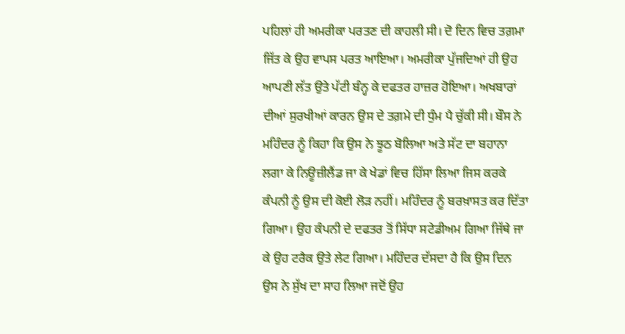ਪਹਿਲਾਂ ਹੀ ਅਮਰੀਕਾ ਪਰਤਣ ਦੀ ਕਾਹਲੀ ਸੀ। ਦੋ ਦਿਨ ਵਿਚ ਤਗ਼ਮਾ ਜਿੱਤ ਕੇ ਉਹ ਵਾਪਸ ਪਰਤ ਆਇਆ। ਅਮਰੀਕਾ ਪੁੱਜਦਿਆਂ ਹੀ ਉਹ ਆਪਣੀ ਲੱਤ ਉਤੇ ਪੱਟੀ ਬੰਨ੍ਹ ਕੇ ਦਫਤਰ ਹਾਜ਼ਰ ਹੋਇਆ। ਅਖਬਾਰਾਂ ਦੀਆਂ ਸੁਰਖੀਆਂ ਕਾਰਨ ਉਸ ਦੇ ਤਗ਼ਮੇ ਦੀ ਧੁੰਮ ਪੈ ਚੁੱਕੀ ਸੀ। ਬੌਸ ਨੇ ਮਹਿੰਦਰ ਨੂੰ ਕਿਹਾ ਕਿ ਉਸ ਨੇ ਝੂਠ ਬੋਲਿਆ ਅਤੇ ਸੱਟ ਦਾ ਬਹਾਨਾ ਲਗਾ ਕੇ ਨਿਊਜ਼ੀਲੈਂਡ ਜਾ ਕੇ ਖੇਡਾਂ ਵਿਚ ਹਿੱਸਾ ਲਿਆ ਜਿਸ ਕਰਕੇ ਕੰਪਨੀ ਨੂੰ ਉਸ ਦੀ ਕੋਈ ਲੋੜ ਨਹੀਂ। ਮਹਿੰਦਰ ਨੂੰ ਬਰਖ਼ਾਸਤ ਕਰ ਦਿੱਤਾ ਗਿਆ। ਉਹ ਕੰਪਨੀ ਦੇ ਦਫਤਰ ਤੋਂ ਸਿੱਧਾ ਸਟੇਡੀਅਮ ਗਿਆ ਜਿੱਥੇ ਜਾ ਕੇ ਉਹ ਟਰੈਕ ਉਤੇ ਲੇਟ ਗਿਆ। ਮਹਿੰਦਰ ਦੱਸਦਾ ਹੈ ਕਿ ਉਸ ਦਿਨ ਉਸ ਨੇ ਸੁੱਖ ਦਾ ਸਾਹ ਲਿਆ ਜਦੋਂ ਉਹ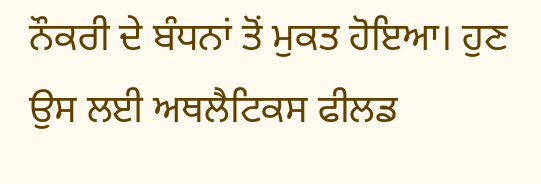ਨੌਕਰੀ ਦੇ ਬੰਧਨਾਂ ਤੋਂ ਮੁਕਤ ਹੋਇਆ। ਹੁਣ ਉਸ ਲਈ ਅਥਲੈਟਿਕਸ ਫੀਲਡ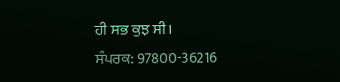ਹੀ ਸਭ ਕੁਝ ਸੀ।
ਸੰਪਰਕ: 97800-36216